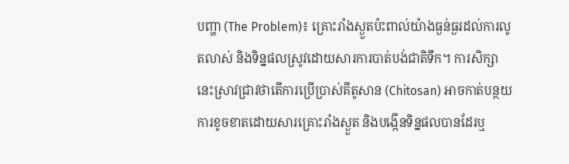បញ្ហា (The Problem)៖ គ្រោះរាំងស្ងួតប៉ះពាល់យ៉ាងធ្ងន់ធ្ងរដល់ការលូតលាស់ និងទិន្នផលស្រូវដោយសារការបាត់បង់ជាតិទឹក។ ការសិក្សានេះស្រាវជ្រាវថាតើការប្រើប្រាស់គីតូសាន (Chitosan) អាចកាត់បន្ថយការខូចខាតដោយសារគ្រោះរាំងស្ងួត និងបង្កើនទិន្នផលបានដែរឬ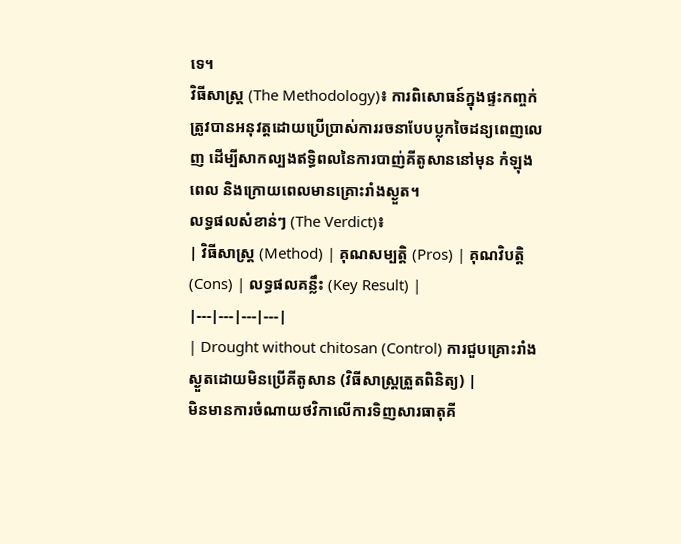ទេ។
វិធីសាស្ត្រ (The Methodology)៖ ការពិសោធន៍ក្នុងផ្ទះកញ្ចក់ត្រូវបានអនុវត្តដោយប្រើប្រាស់ការរចនាបែបប្លុកចៃដន្យពេញលេញ ដើម្បីសាកល្បងឥទ្ធិពលនៃការបាញ់គីតូសាននៅមុន កំឡុងពេល និងក្រោយពេលមានគ្រោះរាំងស្ងួត។
លទ្ធផលសំខាន់ៗ (The Verdict)៖
| វិធីសាស្ត្រ (Method) | គុណសម្បត្តិ (Pros) | គុណវិបត្តិ (Cons) | លទ្ធផលគន្លឹះ (Key Result) |
|---|---|---|---|
| Drought without chitosan (Control) ការជួបគ្រោះរាំងស្ងួតដោយមិនប្រើគីតូសាន (វិធីសាស្ត្រត្រួតពិនិត្យ) |
មិនមានការចំណាយថវិកាលើការទិញសារធាតុគី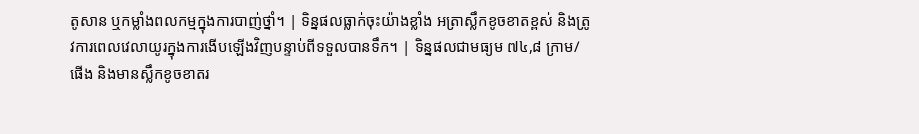តូសាន ឬកម្លាំងពលកម្មក្នុងការបាញ់ថ្នាំ។ | ទិន្នផលធ្លាក់ចុះយ៉ាងខ្លាំង អត្រាស្លឹកខូចខាតខ្ពស់ និងត្រូវការពេលវេលាយូរក្នុងការងើបឡើងវិញបន្ទាប់ពីទទួលបានទឹក។ | ទិន្នផលជាមធ្យម ៧៤,៨ ក្រាម/ផើង និងមានស្លឹកខូចខាតរ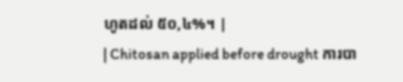ហូតដល់ ៥០,៤%។ |
| Chitosan applied before drought ការបា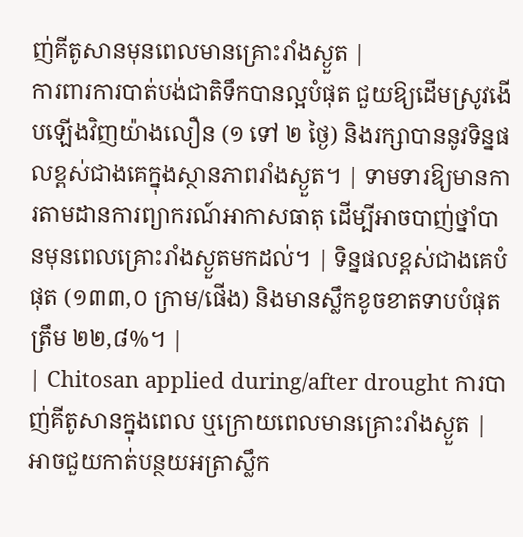ញ់គីតូសានមុនពេលមានគ្រោះរាំងស្ងួត |
ការពារការបាត់បង់ជាតិទឹកបានល្អបំផុត ជួយឱ្យដើមស្រូវងើបឡើងវិញយ៉ាងលឿន (១ ទៅ ២ ថ្ងៃ) និងរក្សាបាននូវទិន្នផលខ្ពស់ជាងគេក្នុងស្ថានភាពរាំងស្ងួត។ | ទាមទារឱ្យមានការតាមដានការព្យាករណ៍អាកាសធាតុ ដើម្បីអាចបាញ់ថ្នាំបានមុនពេលគ្រោះរាំងស្ងួតមកដល់។ | ទិន្នផលខ្ពស់ជាងគេបំផុត (១៣៣,០ ក្រាម/ផើង) និងមានស្លឹកខូចខាតទាបបំផុតត្រឹម ២២,៨%។ |
| Chitosan applied during/after drought ការបាញ់គីតូសានក្នុងពេល ឬក្រោយពេលមានគ្រោះរាំងស្ងួត |
អាចជួយកាត់បន្ថយអត្រាស្លឹក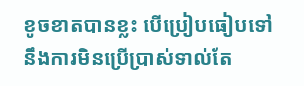ខូចខាតបានខ្លះ បើប្រៀបធៀបទៅនឹងការមិនប្រើប្រាស់ទាល់តែ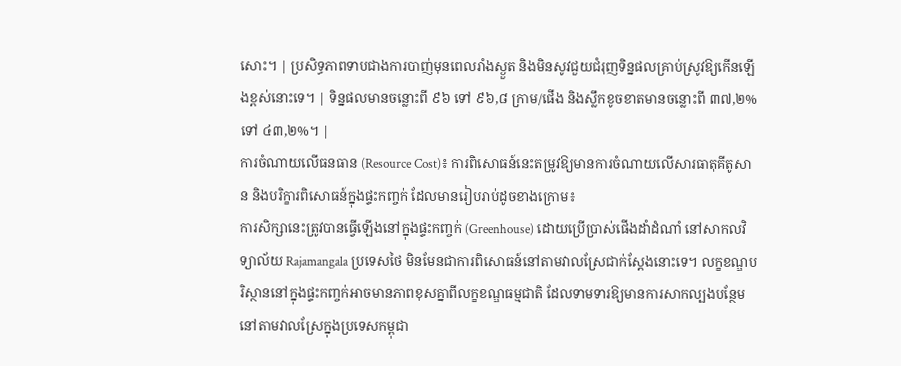សោះ។ | ប្រសិទ្ធភាពទាបជាងការបាញ់មុនពេលរាំងស្ងួត និងមិនសូវជួយជំរុញទិន្នផលគ្រាប់ស្រូវឱ្យកើនឡើងខ្ពស់នោះទេ។ | ទិន្នផលមានចន្លោះពី ៩៦ ទៅ ៩៦,៨ ក្រាម/ផើង និងស្លឹកខូចខាតមានចន្លោះពី ៣៧,២% ទៅ ៤៣,២%។ |
ការចំណាយលើធនធាន (Resource Cost)៖ ការពិសោធន៍នេះតម្រូវឱ្យមានការចំណាយលើសារធាតុគីតូសាន និងបរិក្ខារពិសោធន៍ក្នុងផ្ទះកញ្ចក់ ដែលមានរៀបរាប់ដូចខាងក្រោម៖
ការសិក្សានេះត្រូវបានធ្វើឡើងនៅក្នុងផ្ទះកញ្ចក់ (Greenhouse) ដោយប្រើប្រាស់ផើងដាំដំណាំ នៅសាកលវិទ្យាល័យ Rajamangala ប្រទេសថៃ មិនមែនជាការពិសោធន៍នៅតាមវាលស្រែជាក់ស្តែងនោះទេ។ លក្ខខណ្ឌបរិស្ថាននៅក្នុងផ្ទះកញ្ចក់អាចមានភាពខុសគ្នាពីលក្ខខណ្ឌធម្មជាតិ ដែលទាមទារឱ្យមានការសាកល្បងបន្ថែមនៅតាមវាលស្រែក្នុងប្រទេសកម្ពុជា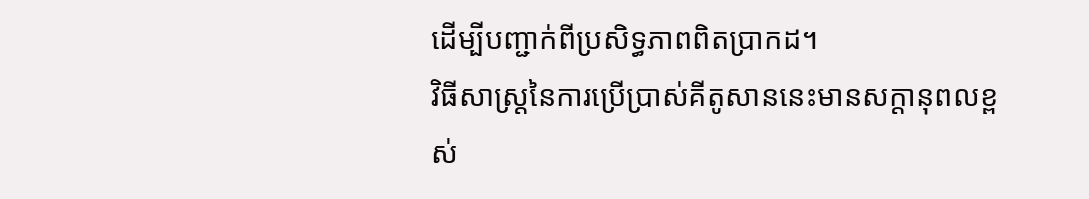ដើម្បីបញ្ជាក់ពីប្រសិទ្ធភាពពិតប្រាកដ។
វិធីសាស្ត្រនៃការប្រើប្រាស់គីតូសាននេះមានសក្តានុពលខ្ពស់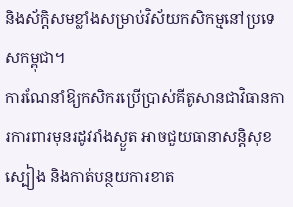និងស័ក្តិសមខ្លាំងសម្រាប់វិស័យកសិកម្មនៅប្រទេសកម្ពុជា។
ការណែនាំឱ្យកសិករប្រើប្រាស់គីតូសានជាវិធានការការពារមុនរដូវរាំងស្ងួត អាចជួយធានាសន្តិសុខស្បៀង និងកាត់បន្ថយការខាត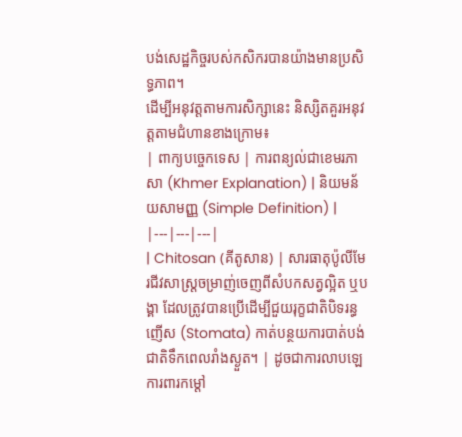បង់សេដ្ឋកិច្ចរបស់កសិករបានយ៉ាងមានប្រសិទ្ធភាព។
ដើម្បីអនុវត្តតាមការសិក្សានេះ និស្សិតគួរអនុវត្តតាមជំហានខាងក្រោម៖
| ពាក្យបច្ចេកទេស | ការពន្យល់ជាខេមរភាសា (Khmer Explanation) | និយមន័យសាមញ្ញ (Simple Definition) |
|---|---|---|
| Chitosan (គីតូសាន) | សារធាតុប៉ូលីមែរជីវសាស្ត្រចម្រាញ់ចេញពីសំបកសត្វល្អិត ឬបង្គា ដែលត្រូវបានប្រើដើម្បីជួយរុក្ខជាតិបិទរន្ធញើស (Stomata) កាត់បន្ថយការបាត់បង់ជាតិទឹកពេលរាំងស្ងួត។ | ដូចជាការលាបឡេការពារកម្តៅ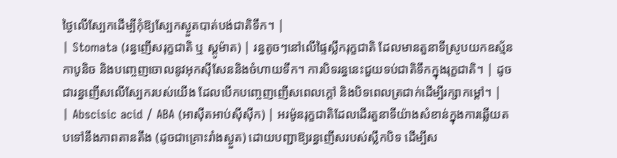ថ្ងៃលើស្បែកដើម្បីកុំឱ្យស្បែកស្ងួតបាត់បង់ជាតិទឹក។ |
| Stomata (រន្ធញើសរុក្ខជាតិ ឬ ស្តូម៉ាត) | រន្ធតូចៗនៅលើផ្ទៃស្លឹករុក្ខជាតិ ដែលមានតួនាទីស្រូបយកឧស្ម័នកាបូនិច និងបញ្ចេញចោលនូវអុកស៊ីសែននិងចំហាយទឹក។ ការបិទរន្ធនេះជួយទប់ជាតិទឹកក្នុងរុក្ខជាតិ។ | ដូចជារន្ធញើសលើស្បែករបស់យើង ដែលបើកបញ្ចេញញើសពេលក្តៅ និងបិទពេលត្រជាក់ដើម្បីរក្សាកម្តៅ។ |
| Abscisic acid / ABA (អាស៊ីតអាប់ស៊ីស៊ីក) | អរម៉ូនរុក្ខជាតិដែលដើរតួនាទីយ៉ាងសំខាន់ក្នុងការឆ្លើយតបទៅនឹងភាពតានតឹង (ដូចជាគ្រោះរាំងស្ងួត) ដោយបញ្ជាឱ្យរន្ធញើសរបស់ស្លឹកបិទ ដើម្បីស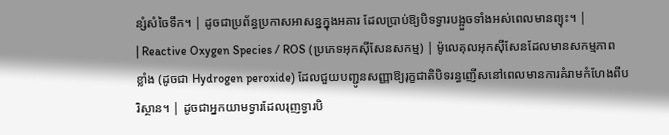ន្សំសំចៃទឹក។ | ដូចជាប្រព័ន្ធប្រកាសអាសន្នក្នុងអគារ ដែលប្រាប់ឱ្យបិទទ្វារបង្អួចទាំងអស់ពេលមានព្យុះ។ |
| Reactive Oxygen Species / ROS (ប្រភេទអុកស៊ីសែនសកម្ម) | ម៉ូលេគុលអុកស៊ីសែនដែលមានសកម្មភាពខ្លាំង (ដូចជា Hydrogen peroxide) ដែលជួយបញ្ជូនសញ្ញាឱ្យរុក្ខជាតិបិទរន្ធញើសនៅពេលមានការគំរាមកំហែងពីបរិស្ថាន។ | ដូចជាអ្នកយាមទ្វារដែលរុញទ្វារបិ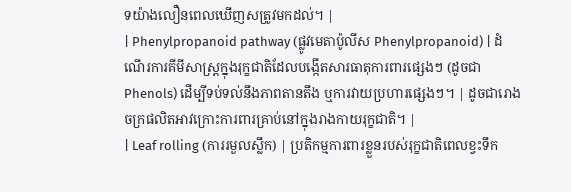ទយ៉ាងលឿនពេលឃើញសត្រូវមកដល់។ |
| Phenylpropanoid pathway (ផ្លូវមេតាប៉ូលីស Phenylpropanoid) | ដំណើរការគីមីសាស្ត្រក្នុងរុក្ខជាតិដែលបង្កើតសារធាតុការពារផ្សេងៗ (ដូចជា Phenols) ដើម្បីទប់ទល់នឹងភាពតានតឹង ឬការវាយប្រហារផ្សេងៗ។ | ដូចជារោងចក្រផលិតអាវក្រោះការពារគ្រាប់នៅក្នុងរាងកាយរុក្ខជាតិ។ |
| Leaf rolling (ការរមួលស្លឹក) | ប្រតិកម្មការពារខ្លួនរបស់រុក្ខជាតិពេលខ្វះទឹក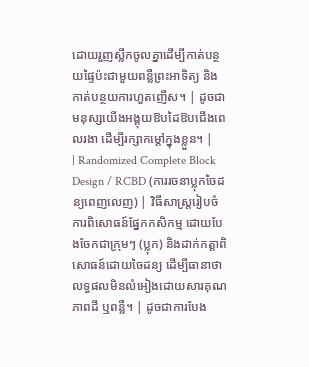ដោយរួញស្លឹកចូលគ្នាដើម្បីកាត់បន្ថយផ្ទៃប៉ះជាមួយពន្លឺព្រះអាទិត្យ និងកាត់បន្ថយការហួតញើស។ | ដូចជាមនុស្សយើងអង្គុយឱបដៃឱបជើងពេលរងា ដើម្បីរក្សាកម្តៅក្នុងខ្លួន។ |
| Randomized Complete Block Design / RCBD (ការរចនាប្លុកចៃដន្យពេញលេញ) | វិធីសាស្ត្ររៀបចំការពិសោធន៍ផ្នែកកសិកម្ម ដោយបែងចែកជាក្រុមៗ (ប្លុក) និងដាក់កត្តាពិសោធន៍ដោយចៃដន្យ ដើម្បីធានាថាលទ្ធផលមិនលំអៀងដោយសារគុណភាពដី ឬពន្លឺ។ | ដូចជាការបែង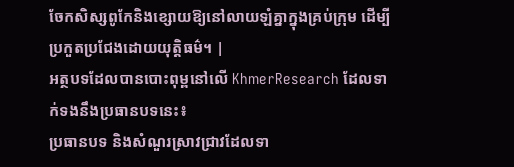ចែកសិស្សពូកែនិងខ្សោយឱ្យនៅលាយឡំគ្នាក្នុងគ្រប់ក្រុម ដើម្បីប្រកួតប្រជែងដោយយុត្តិធម៌។ |
អត្ថបទដែលបានបោះពុម្ពនៅលើ KhmerResearch ដែលទាក់ទងនឹងប្រធានបទនេះ៖
ប្រធានបទ និងសំណួរស្រាវជ្រាវដែលទា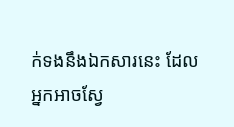ក់ទងនឹងឯកសារនេះ ដែលអ្នកអាចស្វែ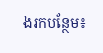ងរកបន្ថែម៖